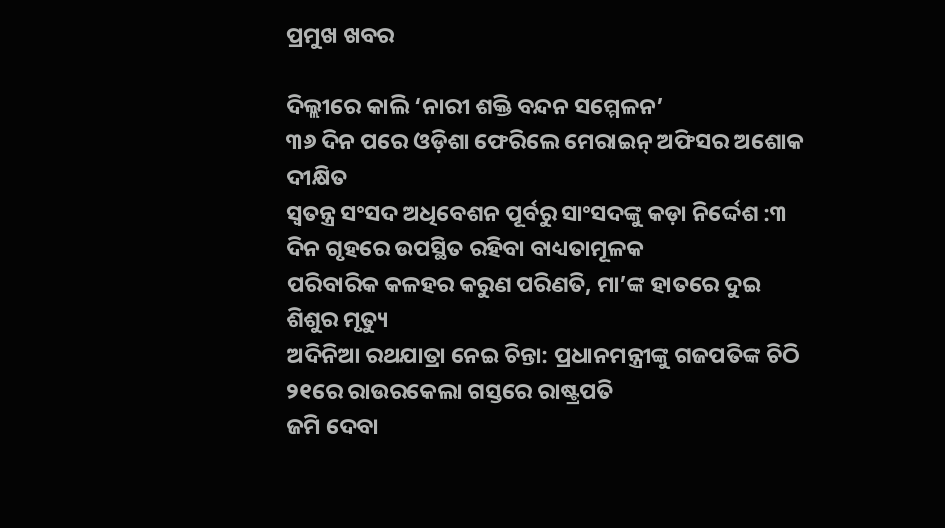ପ୍ରମୁଖ ଖବର

ଦିଲ୍ଲୀରେ କାଲି ‘ନାରୀ ଶକ୍ତି ବନ୍ଦନ ସମ୍ମେଳନ’
୩୬ ଦିନ ପରେ ଓଡ଼ିଶା ଫେରିଲେ ମେରାଇନ୍ ଅଫିସର ଅଶୋକ ଦୀକ୍ଷିତ
ସ୍ୱତନ୍ତ୍ର ସଂସଦ ଅଧିବେଶନ ପୂର୍ବରୁ ସାଂସଦଙ୍କୁ କଡ଼ା ନିର୍ଦ୍ଦେଶ :୩ ଦିନ ଗୃହରେ ଉପସ୍ଥିତ ରହିବା ବାଧ୍ୟତାମୂଳକ
ପରିବାରିକ କଳହର କରୁଣ ପରିଣତି, ମା’ଙ୍କ ହାତରେ ଦୁଇ ଶିଶୁର ମୃତ୍ୟୁ
ଅଦିନିଆ ରଥଯାତ୍ରା ନେଇ ଚିନ୍ତା: ପ୍ରଧାନମନ୍ତ୍ରୀଙ୍କୁ ଗଜପତିଙ୍କ ଚିଠି
୨୧ରେ ରାଉରକେଲା ଗସ୍ତରେ ରାଷ୍ଟ୍ରପତି
ଜମି ଦେବା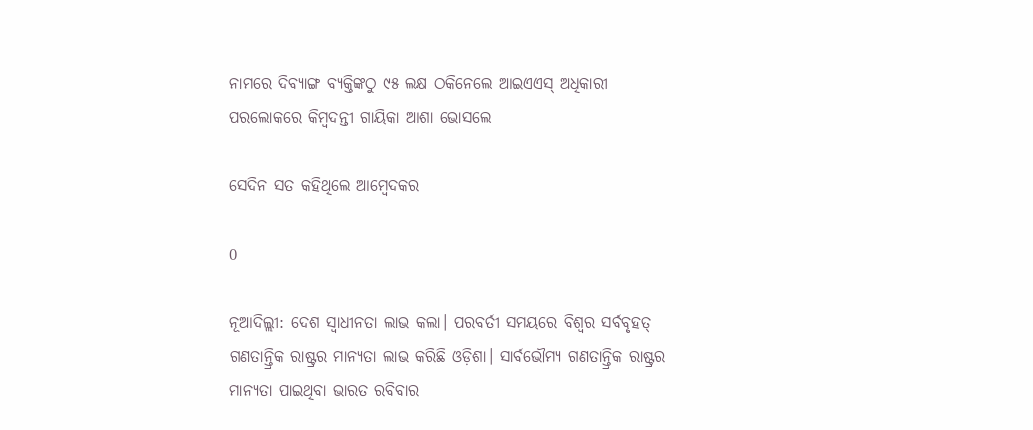ନାମରେ ଦିବ୍ୟାଙ୍ଗ ବ୍ୟକ୍ତିଙ୍କଠୁ ୯୫ ଲକ୍ଷ ଠକିନେଲେ ଆଇଏଏସ୍‌ ଅଧିକାରୀ
ପରଲୋକରେ କିମ୍ବଦନ୍ତୀ ଗାୟିକା ଆଶା ଭୋସଲେ

ସେଦିନ ସତ କହିଥିଲେ ଆମ୍ବେଦକର

0

ନୂଆଦିଲ୍ଲୀ: ଦେଶ ସ୍ବାଧୀନତା ଲାଭ କଲା। ପରବର୍ତୀ ସମୟରେ ବିଶ୍ବର ସର୍ବବୃହତ୍ ଗଣତାନ୍ତ୍ରିକ ରାଷ୍ଟ୍ରର ମାନ୍ୟତା ଲାଭ କରିଛି ଓଡ଼ିଶା। ସାର୍ବଭୌମ୍ୟ ଗଣତାନ୍ତ୍ରିକ ରାଷ୍ଟ୍ରର ମାନ୍ୟତା ପାଇଥିବା ଭାରତ ରବିବାର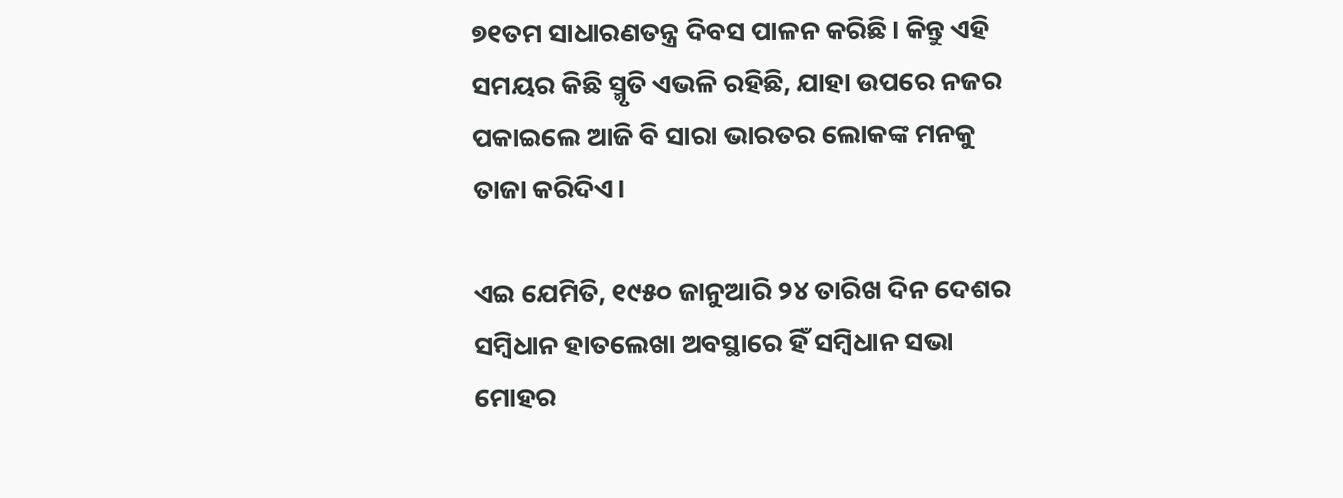୭୧ତମ ସାଧାରଣତନ୍ତ୍ର ଦିବସ ପାଳନ କରିଛି। କିନ୍ତୁ ଏହି ସମୟର କିଛି ସ୍ମୃତି ଏଭଳି ରହିଛି, ଯାହା ଉପରେ ନଜର ପକାଇଲେ ଆଜି ବି ସାରା ଭାରତର ଲୋକଙ୍କ ମନକୁ ତାଜା କରିଦିଏ।

ଏଇ ଯେମିତି, ୧୯୫୦ ଜାନୁଆରି ୨୪ ତାରିଖ ଦିନ ଦେଶର ସମ୍ବିଧାନ ହାତଲେଖା ଅବସ୍ଥାରେ ହିଁ ସମ୍ବିଧାନ ସଭା ମୋହର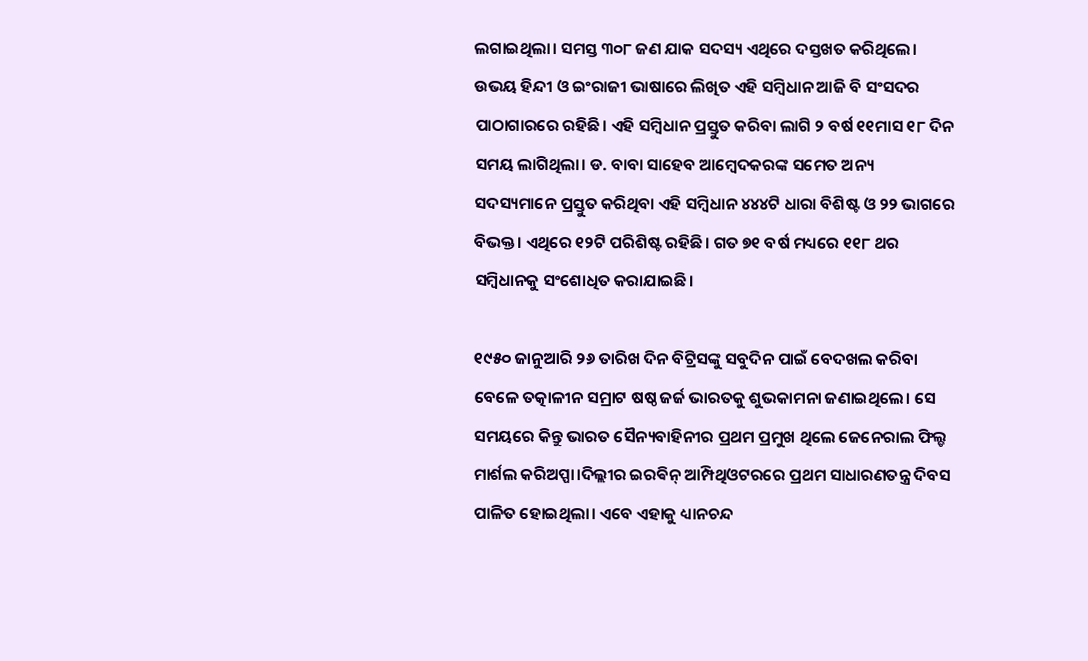ଲଗାଇଥିଲା। ସମସ୍ତ ୩୦୮ ଜଣ ଯାକ ସଦସ୍ୟ ଏଥିରେ ଦସ୍ତଖତ କରିଥିଲେ। ଉଭୟ ହିନ୍ଦୀ ଓ ଇଂରାଜୀ ଭାଷାରେ ଲିଖିତ ଏହି ସମ୍ବିଧାନ ଆଜି ବି ସଂସଦର ପାଠାଗାରରେ ରହିଛି। ଏହି ସମ୍ବିଧାନ ପ୍ରସ୍ତୁତ କରିବା ଲାଗି ୨ ବର୍ଷ ୧୧ମାସ ୧୮ ଦିନ ସମୟ ଲାଗିଥିଲା। ଡ. ବାବା ସାହେବ ଆମ୍ବେଦକରଙ୍କ ସମେତ ଅନ୍ୟ ସଦସ୍ୟମାନେ ପ୍ରସ୍ତୁତ କରିଥିବା ଏହି ସମ୍ବିଧାନ ୪୪୪ଟି ଧାରା ବିଶିଷ୍ଟ ଓ ୨୨ ଭାଗରେ ବିଭକ୍ତ। ଏଥିରେ ୧୨ଟି ପରିଶିଷ୍ଟ ରହିଛି। ଗତ ୭୧ ବର୍ଷ ମଧ୍ୟରେ ୧୧୮ ଥର ସମ୍ବିଧାନକୁ ସଂଶୋଧିତ କରାଯାଇଛି।

୧୯୫୦ ଜାନୁଆରି ୨୬ ତାରିଖ ଦିନ ବିଟ୍ରିସଙ୍କୁ ସବୁଦିନ ପାଇଁ ବେଦଖଲ କରିବା ବେଳେ ତତ୍କାଳୀନ ସମ୍ରାଟ ଷଷ୍ଠ ଜର୍ଜ ଭାରତକୁ ଶୁଭକାମନା ଜଣାଇଥିଲେ। ସେ ସମୟରେ କିନ୍ତୁ ଭାରତ ସୈନ୍ୟବାହିନୀର ପ୍ରଥମ ପ୍ରମୁଖ ଥିଲେ ଜେନେରାଲ ଫିଲ୍ଡ ମାର୍ଶଲ କରିଅପ୍ପା।ଦିଲ୍ଲୀର ଇରଵିନ୍ ଆମ୍ପିଥିଓଟରରେ ପ୍ରଥମ ସାଧାରଣତନ୍ତ୍ର ଦିବସ ପାଳିତ ହୋଇଥିଲା। ଏବେ ଏହାକୁ ଧ୍ୟାନଚନ୍ଦ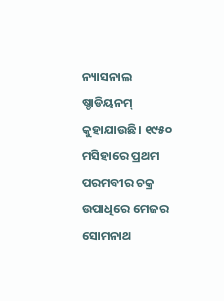ନ୍ୟାସନାଲ ଷ୍ଡାଡିୟନମ୍ କୁହାଯାଉଛି। ୧୯୫୦ ମସିହାରେ ପ୍ରଥମ ପରମବୀର ଚକ୍ର ଉପାଧିରେ ମେଜର ସୋମନାଥ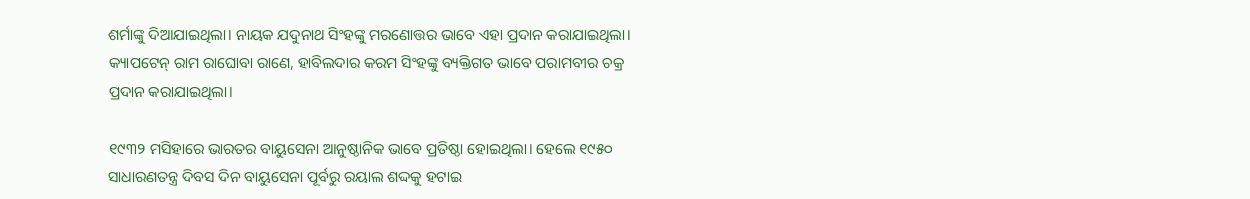ଶର୍ମାଙ୍କୁ ଦିଆଯାଇଥିଲା। ନାୟକ ଯଦୁନାଥ ସିଂହଙ୍କୁ ମରଣୋତ୍ତର ଭାବେ ଏହା ପ୍ରଦାନ କରାଯାଇଥିଲା। କ୍ୟାପଟେନ୍ ରାମ ରାଘୋବା ରାଣେ, ହାବିଲଦାର କରମ ସିଂହଙ୍କୁ ବ୍ୟକ୍ତିଗତ ଭାବେ ପରାମବୀର ଚକ୍ର ପ୍ରଦାନ କରାଯାଇଥିଲା।

୧୯୩୨ ମସିହାରେ ଭାରତର ବାୟୁସେନା ଆନୁଷ୍ଠାନିକ ଭାବେ ପ୍ରତିଷ୍ଠା ହୋଇଥିଲା। ହେଲେ ୧୯୫୦ ସାଧାରଣତନ୍ତ୍ର ଦିବସ ଦିନ ବାୟୁସେନା ପୂର୍ବରୁ ରୟାଲ ଶଦ୍ଦକୁ ହଟାଇ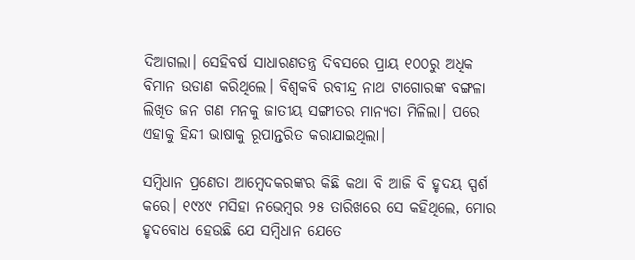ଦିଆଗଲା। ସେହିବର୍ଷ ସାଧାରଣତନ୍ତ୍ର ଦିବସରେ ପ୍ରାୟ ୧୦୦ରୁ ଅଧିକ ବିମାନ ଉଡାଣ କରିଥିଲେ। ବିଶ୍ବକବି ରବୀନ୍ଦ୍ର ନାଥ ଟାଗୋରଙ୍କ ବଙ୍ଗଳା ଲିଖିତ ଜନ ଗଣ ମନକୁ ଜାତୀୟ ସଙ୍ଗୀତର ମାନ୍ୟତା ମିଳିଲା। ପରେ ଏହାକୁ ହିନ୍ଦୀ ଭାଷାକୁ ରୂପାନ୍ତରିତ କରାଯାଇଥିଲା।

ସମ୍ବିଧାନ ପ୍ରଣେତା ଆମ୍ବେଦକରଙ୍କର କିଛି କଥା ବି ଆଜି ବି ହୃଦୟ ସ୍ପର୍ଶ କରେ। ୧୯୪୯ ମସିହା ନଭେମ୍ବର ୨୫ ତାରିଖରେ ସେ କହିଥିଲେ, ମୋର ହୃଦବୋଧ ହେଉଛି ଯେ ସମ୍ବିଧାନ ଯେତେ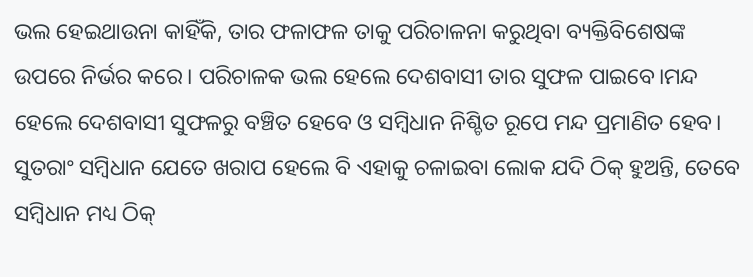ଭଲ ହେଇଥାଉନା କାହିଁକି, ତାର ଫଳାଫଳ ତାକୁ ପରିଚାଳନା କରୁଥିବା ବ୍ୟକ୍ତିବିଶେଷଙ୍କ ଉପରେ ନିର୍ଭର କରେ। ପରିଚାଳକ ଭଲ ହେଲେ ଦେଶବାସୀ ତାର ସୁଫଳ ପାଇବେ।ମନ୍ଦ ହେଲେ ଦେଶବାସୀ ସୁଫଳରୁ ବଞ୍ଚିତ ହେବେ ଓ ସମ୍ବିଧାନ ନିଶ୍ଚିତ ରୂପେ ମନ୍ଦ ପ୍ରମାଣିତ ହେବ। ସୁତରାଂ ସମ୍ବିଧାନ ଯେତେ ଖରାପ ହେଲେ ବି ଏହାକୁ ଚଳାଇବା ଲୋକ ଯଦି ଠିକ୍ ହୁଅନ୍ତି, ତେବେ ସମ୍ବିଧାନ ମଧ୍ୟ ଠିକ୍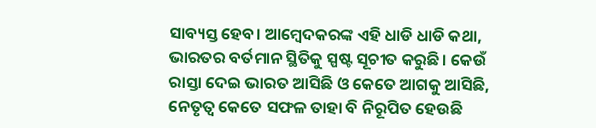ସାବ୍ୟସ୍ତ ହେବ। ଆମ୍ବେଦକରଙ୍କ ଏହି ଧାଡି ଧାଡି କଥା, ଭାରତର ବର୍ତମାନ ସ୍ଥିତିକୁ ସ୍ପଷ୍ଟ ସୂଚୀତ କରୁଛି। କେଉଁ ରାସ୍ତା ଦେଇ ଭାରତ ଆସିଛି ଓ କେତେ ଆଗକୁ ଆସିଛି, ନେତୃତ୍ବ କେତେ ସଫଳ ତାହା ବି ନିରୂପିତ ହେଉଛି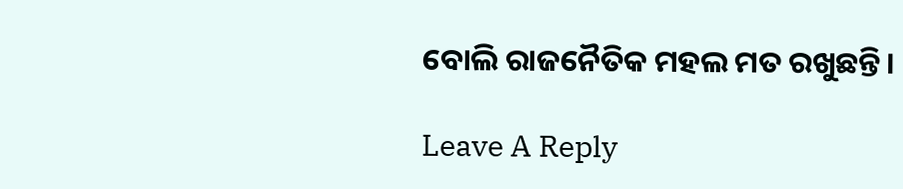ବୋଲି ରାଜନୈତିକ ମହଲ ମତ ରଖୁଛନ୍ତି।

Leave A Reply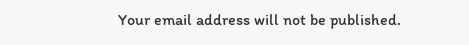Your email address will not be published.